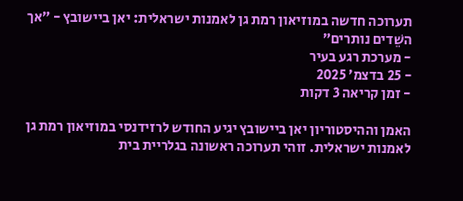תערוכה חדשה במוזיאון רמת גן לאמנות ישראלית: יאן ביישובץ - ״אך השֵׁדים נותרים״
- מערכת רגע בעיר
- 25 בדצמ׳ 2025
- זמן קריאה 3 דקות

האמן וההיסטוריון יאן ביישובץ יגיע החודש לרזידנסי במוזיאון רמת גן לאמנות ישראלית. זוהי תערוכה ראשונה בגלריית בית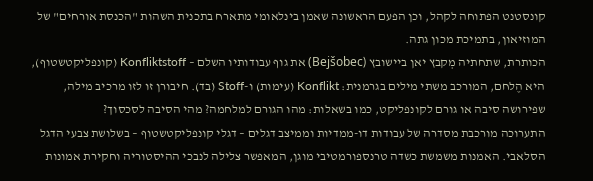קונסטנט הפתוחה לקהל, וכן הפעם הראשונה שאמן בינלאומי מתארח בתכנית השהות "הכנסת אורחים" של המוזיאון, בתמיכת מכון גתה.
הכותרת, שתחתיה מְקבץ יאן ביישובץ (Bejšobec) את גוף עבודותיו השלם – Konfliktstoff (קונפליקטשטוף), היא הֶלחם, המורכב משתי מילים בגרמנית: Konflikt (עימות) ו-Stoff (בד). חיבורן זו לזו מרכיב מילה, שפירושה סיבה או גורם לקונפליקט, כמו בשאלות: מהו הגורם למלחמה? מהי הסיבה לסכסוך?
התערוכה מורכבת מסדרה של עבודות דו-ממדיות וממיצב דגלים – דגלי קונפליקטשטוף – בשלושת צבעי הדגל הסלאבי. האמנות משמשת כשדה טרנספורמטיבי מוגן, המאפשר צלילה לנבכי ההיסטוריה וחקירת אמונות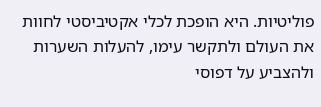פוליטיות. היא הופכת לכלי אקטיביסטי לחוות את העולם ולתקשר עימו, להעלות השערות ולהצביע על דפוסי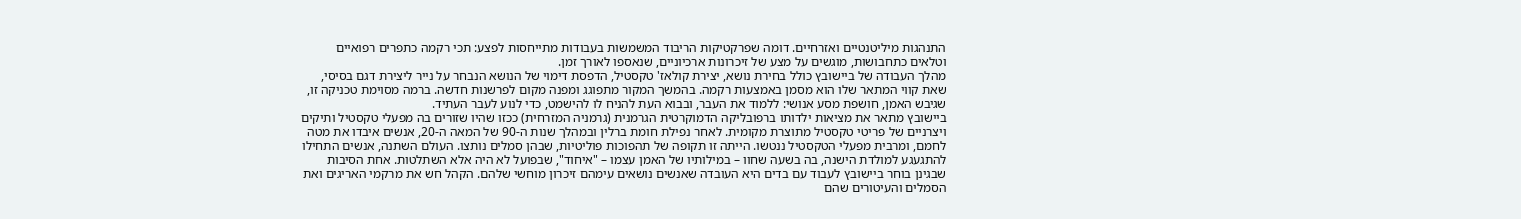התנהגות מיליטנטיים ואזרחיים. דומה שפרקטיקות הריבוד המשמשות בעבודות מתייחסות לפצע: תכי רקמה כתפרים רפואיים וטלאים כתחבושות, מוגשים על מצע של זיכרונות ארכיוניים, שנאספו לאורך זמן.
מהלך העבודה של ביישובץ כולל בחירת נושא, יצירת קולאז' טקסטיל, הדפסת דימוי של הנושא הנבחר על נייר ליצירת דגם בסיסי, שאת קווי המתאר שלו הוא מסמן באמצעות רקמה. בהמשך המקור מתפוגג ומפנה מקום לפרשנות חדשה. ברמה מסוימת טכניקה זו, שגיבש האמן, חושפת מסע אנושי: ללמוד את העבר, ובבוא העת להניח לו להישמט, כדי לנוע לעבר העתיד.
ביישובץ מתאר את מציאות ילדותו ברפובליקה הדמוקרטית הגרמנית (גרמניה המזרחית) ככזו שהיו שזורים בה מפעלי טקסטיל ותיקים ויצרניים של פריטי טקסטיל מתוצרת מקומית. לאחר נפילת חומת ברלין ובמהלך שנות ה-90 של המאה ה-20, אנשים איבדו את מטה לחמם, ומרבית מפעלי הטקסטיל ננטשו. הייתה זו תקופה של תהפוכות פוליטיות, שבהן סמלים נותצו. העולם השתנה, אנשים התחילו להתגעגע למולדת הישנה, בה בשעה שחוו – במילותיו של האמן עצמו – "איחוד", שבפועל לא היה אלא השתלטות. אחת הסיבות שבגינן בוחר ביישובץ לעבוד עם בדים היא העובדה שאנשים נושאים עימהם זיכרון מוחשי שלהם. הקהל חש את מרקמי האריגים ואת הסמלים והעיטורים שהם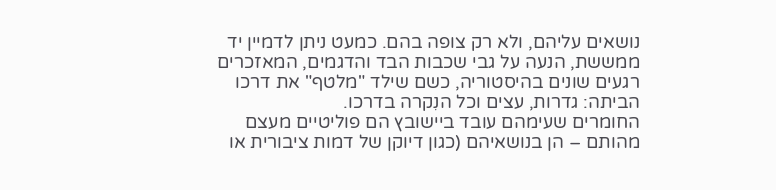נושאים עליהם, ולא רק צופה בהם. כמעט ניתן לדמיין יד ממששת, הנעה על גבי שכבות הבד והדגמים, המאזכרים רגעים שונים בהיסטוריה, כשם שילד "מלטף" את דרכו הביתה: גדרות, עצים וכל הנִקרה בדרכו.
החומרים שעימהם עובד ביישובץ הם פוליטיים מעצם מהותם – הן בנושאיהם (כגון דיוקן של דמות ציבורית או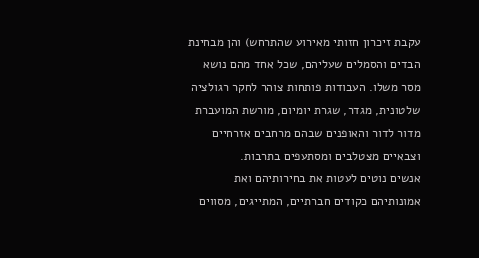עקבת זיכרון חזותי מאירוע שהתרחש) והן מבחינת הבדים והסמלים שעליהם, שכל אחד מהם נושא מסר משלו. העבודות פותחות צוהר לחקר רגולציה שלטונית, מגדר, שגרת יומיום, מורשת המועברת מדור לדור והאופנים שבהם מרחבים אזרחיים וצבאיים מצטלבים ומסתעפים בתרבות.
אנשים נוטים לעטות את בחירותיהם ואת אמונותיהם כקודים חברתיים, המתייגים, מסווים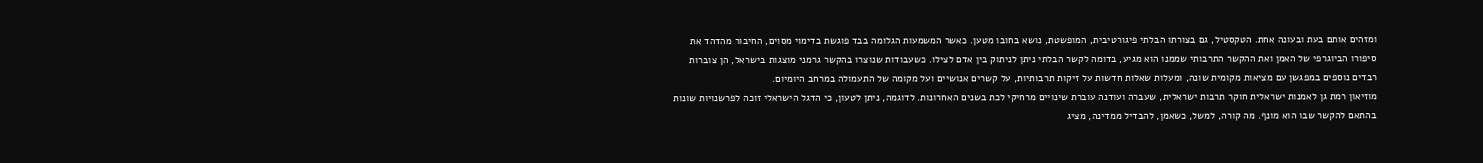ומזהים אותם בעת ובעונה אחת. הטקסטיל, גם בצורתו הבלתי פיגורטיבית, המופשטת, נושא בחובו מטען. כאשר המשמעות הגלומה בבד פוגשת בדימוי מסוים, החיבור מהדהד את סיפורו הביוגרפי של האמן ואת ההקשר התרבותי שממנו הוא מגיע, בדומה לקשר הבלתי ניתן לניתוק בין אדם לצילו. כשעבודות שנוצרו בהקשר גרמני מוצגות בישראל, הן צוברות רבדים נוספים במפגשן עם מציאות מקומית שונה, ומעלות שאלות חדשות על זיקות תרבותיות, על קשרים אנושיים ועל מקומה של התעמולה במרחב היומיום.
מוזיאון רמת גן לאמנות ישראלית חוקר תרבות ישראלית, שעברה ועודנה עוברת שינויים מרחיקי לכת בשנים האחרונות. לדוגמה, ניתן לטעון, כי הדגל הישראלי זוכה לפרשנויות שונות בהתאם להקשר שבו הוא מונף. מה קורה, למשל, כשאמן, להבדיל ממדינה, מציג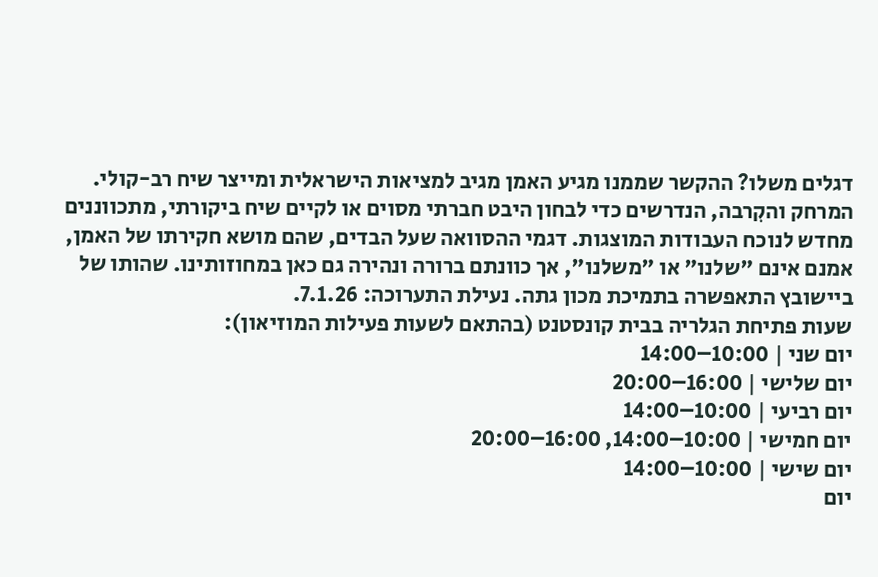דגלים משלו? ההקשר שממנו מגיע האמן מגיב למציאות הישראלית ומייצר שיח רב-קולי.
המרחק והקִרבה, הנדרשים כדי לבחון היבט חברתי מסוים או לקיים שיח ביקורתי, מתכווננים מחדש לנוכח העבודות המוצגות. דגמי ההסוואה שעל הבדים, שהם מושא חקירתו של האמן, אמנם אינם "שלנו" או "משלנו", אך כוונתם ברורה ונהירה גם כאן במחוזותינו. שהותו של ביישובץ התאפשרה בתמיכת מכון גתה. נעילת התערוכה: 7.1.26.
שעות פתיחת הגלריה בבית קונסטנט (בהתאם לשעות פעילות המוזיאון):
יום שני | 10:00–14:00
יום שלישי | 16:00–20:00
יום רביעי | 10:00–14:00
יום חמישי | 10:00–14:00, 16:00–20:00
יום שישי | 10:00–14:00
יום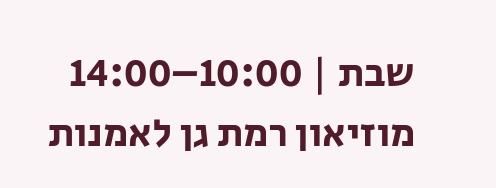שבת | 10:00–14:00
מוזיאון רמת גן לאמנות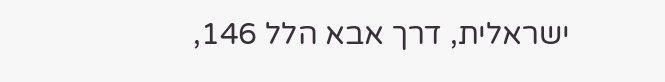ישראלית, דרך אבא הלל 146,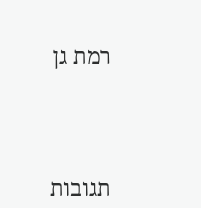רמת גן




תגובות